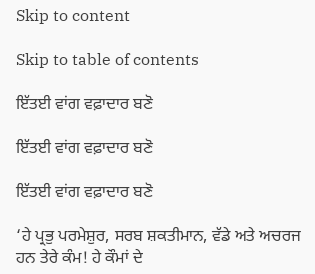Skip to content

Skip to table of contents

ਇੱਤਈ ਵਾਂਗ ਵਫ਼ਾਦਾਰ ਬਣੋ

ਇੱਤਈ ਵਾਂਗ ਵਫ਼ਾਦਾਰ ਬਣੋ

ਇੱਤਈ ਵਾਂਗ ਵਫ਼ਾਦਾਰ ਬਣੋ

‘ਹੇ ਪ੍ਰਭੁ ਪਰਮੇਸ਼ੁਰ, ਸਰਬ ਸ਼ਕਤੀਮਾਨ, ਵੱਡੇ ਅਤੇ ਅਚਰਜ ਹਨ ਤੇਰੇ ਕੰਮ! ਹੇ ਕੌਮਾਂ ਦੇ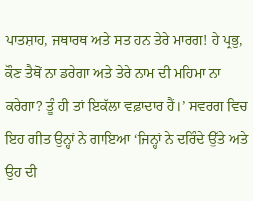ਪਾਤਸ਼ਾਹ, ਜਥਾਰਥ ਅਤੇ ਸਤ ਹਨ ਤੇਰੇ ਮਾਰਗ! ਹੇ ਪ੍ਰਭੁ, ਕੌਣ ਤੈਥੋਂ ਨਾ ਡਰੇਗਾ ਅਤੇ ਤੇਰੇ ਨਾਮ ਦੀ ਮਹਿਮਾ ਨਾ ਕਰੇਗਾ? ਤੂੰ ਹੀ ਤਾਂ ਇਕੱਲਾ ਵਫ਼ਾਦਾਰ ਹੈਂ।’ ਸਵਰਗ ਵਿਚ ਇਹ ਗੀਤ ਉਨ੍ਹਾਂ ਨੇ ਗਾਇਆ ‘ਜਿਨ੍ਹਾਂ ਨੇ ਦਰਿੰਦੇ ਉੱਤੇ ਅਤੇ ਉਹ ਦੀ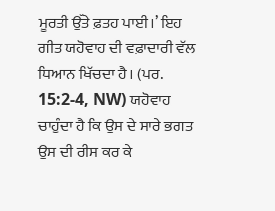ਮੂਰਤੀ ਉੱਤੇ ਫ਼ਤਹ ਪਾਈ।’ ਇਹ ਗੀਤ ਯਹੋਵਾਹ ਦੀ ਵਫ਼ਾਦਾਰੀ ਵੱਲ ਧਿਆਨ ਖਿੱਚਦਾ ਹੈ। (ਪਰ. 15:2-4, NW) ਯਹੋਵਾਹ ਚਾਹੁੰਦਾ ਹੈ ਕਿ ਉਸ ਦੇ ਸਾਰੇ ਭਗਤ ਉਸ ਦੀ ਰੀਸ ਕਰ ਕੇ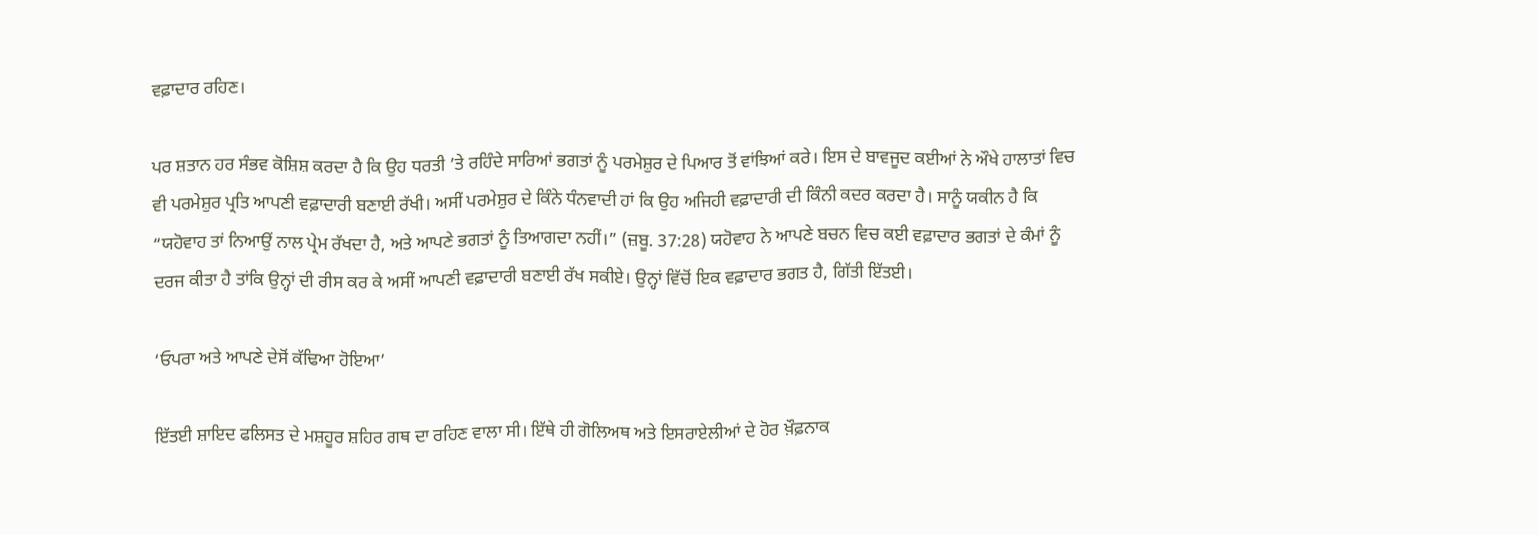ਵਫ਼ਾਦਾਰ ਰਹਿਣ।

ਪਰ ਸ਼ਤਾਨ ਹਰ ਸੰਭਵ ਕੋਸ਼ਿਸ਼ ਕਰਦਾ ਹੈ ਕਿ ਉਹ ਧਰਤੀ ’ਤੇ ਰਹਿੰਦੇ ਸਾਰਿਆਂ ਭਗਤਾਂ ਨੂੰ ਪਰਮੇਸ਼ੁਰ ਦੇ ਪਿਆਰ ਤੋਂ ਵਾਂਝਿਆਂ ਕਰੇ। ਇਸ ਦੇ ਬਾਵਜੂਦ ਕਈਆਂ ਨੇ ਔਖੇ ਹਾਲਾਤਾਂ ਵਿਚ ਵੀ ਪਰਮੇਸ਼ੁਰ ਪ੍ਰਤਿ ਆਪਣੀ ਵਫ਼ਾਦਾਰੀ ਬਣਾਈ ਰੱਖੀ। ਅਸੀਂ ਪਰਮੇਸ਼ੁਰ ਦੇ ਕਿੰਨੇ ਧੰਨਵਾਦੀ ਹਾਂ ਕਿ ਉਹ ਅਜਿਹੀ ਵਫ਼ਾਦਾਰੀ ਦੀ ਕਿੰਨੀ ਕਦਰ ਕਰਦਾ ਹੈ। ਸਾਨੂੰ ਯਕੀਨ ਹੈ ਕਿ “ਯਹੋਵਾਹ ਤਾਂ ਨਿਆਉਂ ਨਾਲ ਪ੍ਰੇਮ ਰੱਖਦਾ ਹੈ, ਅਤੇ ਆਪਣੇ ਭਗਤਾਂ ਨੂੰ ਤਿਆਗਦਾ ਨਹੀਂ।” (ਜ਼ਬੂ. 37:28) ਯਹੋਵਾਹ ਨੇ ਆਪਣੇ ਬਚਨ ਵਿਚ ਕਈ ਵਫ਼ਾਦਾਰ ਭਗਤਾਂ ਦੇ ਕੰਮਾਂ ਨੂੰ ਦਰਜ ਕੀਤਾ ਹੈ ਤਾਂਕਿ ਉਨ੍ਹਾਂ ਦੀ ਰੀਸ ਕਰ ਕੇ ਅਸੀਂ ਆਪਣੀ ਵਫ਼ਾਦਾਰੀ ਬਣਾਈ ਰੱਖ ਸਕੀਏ। ਉਨ੍ਹਾਂ ਵਿੱਚੋਂ ਇਕ ਵਫ਼ਾਦਾਰ ਭਗਤ ਹੈ, ਗਿੱਤੀ ਇੱਤਈ।

‘ਓਪਰਾ ਅਤੇ ਆਪਣੇ ਦੇਸੋਂ ਕੱਢਿਆ ਹੋਇਆ’

ਇੱਤਈ ਸ਼ਾਇਦ ਫਲਿਸਤ ਦੇ ਮਸ਼ਹੂਰ ਸ਼ਹਿਰ ਗਥ ਦਾ ਰਹਿਣ ਵਾਲਾ ਸੀ। ਇੱਥੇ ਹੀ ਗੋਲਿਅਥ ਅਤੇ ਇਸਰਾਏਲੀਆਂ ਦੇ ਹੋਰ ਖ਼ੌਫ਼ਨਾਕ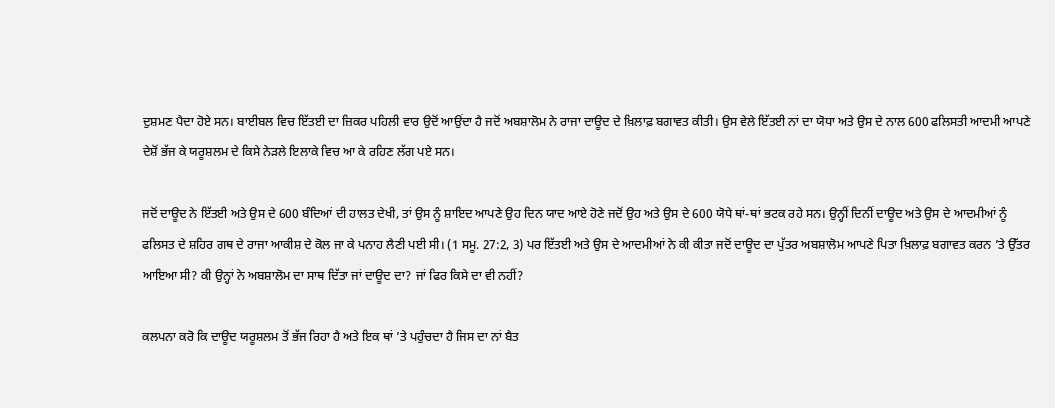ਦੁਸ਼ਮਣ ਪੈਦਾ ਹੋਏ ਸਨ। ਬਾਈਬਲ ਵਿਚ ਇੱਤਈ ਦਾ ਜ਼ਿਕਰ ਪਹਿਲੀ ਵਾਰ ਉਦੋਂ ਆਉਂਦਾ ਹੈ ਜਦੋਂ ਅਬਸ਼ਾਲੋਮ ਨੇ ਰਾਜਾ ਦਾਊਦ ਦੇ ਖ਼ਿਲਾਫ਼ ਬਗਾਵਤ ਕੀਤੀ। ਉਸ ਵੇਲੇ ਇੱਤਈ ਨਾਂ ਦਾ ਯੋਧਾ ਅਤੇ ਉਸ ਦੇ ਨਾਲ 600 ਫਲਿਸਤੀ ਆਦਮੀ ਆਪਣੇ ਦੇਸ਼ੋਂ ਭੱਜ ਕੇ ਯਰੂਸ਼ਲਮ ਦੇ ਕਿਸੇ ਨੇੜਲੇ ਇਲਾਕੇ ਵਿਚ ਆ ਕੇ ਰਹਿਣ ਲੱਗ ਪਏ ਸਨ।

ਜਦੋਂ ਦਾਊਦ ਨੇ ਇੱਤਈ ਅਤੇ ਉਸ ਦੇ 600 ਬੰਦਿਆਂ ਦੀ ਹਾਲਤ ਦੇਖੀ, ਤਾਂ ਉਸ ਨੂੰ ਸ਼ਾਇਦ ਆਪਣੇ ਉਹ ਦਿਨ ਯਾਦ ਆਏ ਹੋਣੇ ਜਦੋਂ ਉਹ ਅਤੇ ਉਸ ਦੇ 600 ਯੋਧੇ ਥਾਂ-ਥਾਂ ਭਟਕ ਰਹੇ ਸਨ। ਉਨ੍ਹੀਂ ਦਿਨੀਂ ਦਾਊਦ ਅਤੇ ਉਸ ਦੇ ਆਦਮੀਆਂ ਨੂੰ ਫਲਿਸਤ ਦੇ ਸ਼ਹਿਰ ਗਥ ਦੇ ਰਾਜਾ ਆਕੀਸ਼ ਦੇ ਕੋਲ ਜਾ ਕੇ ਪਨਾਹ ਲੈਣੀ ਪਈ ਸੀ। (1 ਸਮੂ. 27:2, 3) ਪਰ ਇੱਤਈ ਅਤੇ ਉਸ ਦੇ ਆਦਮੀਆਂ ਨੇ ਕੀ ਕੀਤਾ ਜਦੋਂ ਦਾਊਦ ਦਾ ਪੁੱਤਰ ਅਬਸ਼ਾਲੋਮ ਆਪਣੇ ਪਿਤਾ ਖ਼ਿਲਾਫ਼ ਬਗਾਵਤ ਕਰਨ ’ਤੇ ਉੱਤਰ ਆਇਆ ਸੀ? ਕੀ ਉਨ੍ਹਾਂ ਨੇ ਅਬਸ਼ਾਲੋਮ ਦਾ ਸਾਥ ਦਿੱਤਾ ਜਾਂ ਦਾਊਦ ਦਾ? ਜਾਂ ਫਿਰ ਕਿਸੇ ਦਾ ਵੀ ਨਹੀਂ?

ਕਲਪਨਾ ਕਰੋ ਕਿ ਦਾਊਦ ਯਰੂਸ਼ਲਮ ਤੋਂ ਭੱਜ ਰਿਹਾ ਹੈ ਅਤੇ ਇਕ ਥਾਂ ’ਤੇ ਪਹੁੰਚਦਾ ਹੈ ਜਿਸ ਦਾ ਨਾਂ ਬੈਤ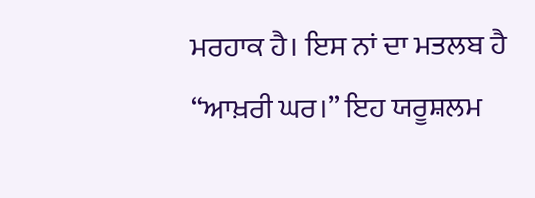ਮਰਹਾਕ ਹੈ। ਇਸ ਨਾਂ ਦਾ ਮਤਲਬ ਹੈ “ਆਖ਼ਰੀ ਘਰ।” ਇਹ ਯਰੂਸ਼ਲਮ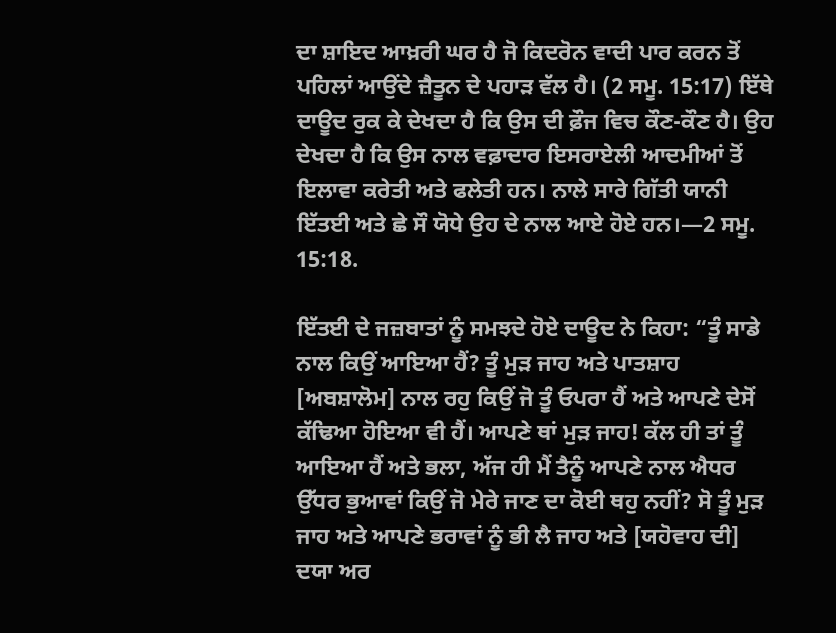ਦਾ ਸ਼ਾਇਦ ਆਖ਼ਰੀ ਘਰ ਹੈ ਜੋ ਕਿਦਰੋਨ ਵਾਦੀ ਪਾਰ ਕਰਨ ਤੋਂ ਪਹਿਲਾਂ ਆਉਂਦੇ ਜ਼ੈਤੂਨ ਦੇ ਪਹਾੜ ਵੱਲ ਹੈ। (2 ਸਮੂ. 15:17) ਇੱਥੇ ਦਾਊਦ ਰੁਕ ਕੇ ਦੇਖਦਾ ਹੈ ਕਿ ਉਸ ਦੀ ਫ਼ੌਜ ਵਿਚ ਕੌਣ-ਕੌਣ ਹੈ। ਉਹ ਦੇਖਦਾ ਹੈ ਕਿ ਉਸ ਨਾਲ ਵਫ਼ਾਦਾਰ ਇਸਰਾਏਲੀ ਆਦਮੀਆਂ ਤੋਂ ਇਲਾਵਾ ਕਰੇਤੀ ਅਤੇ ਫਲੇਤੀ ਹਨ। ਨਾਲੇ ਸਾਰੇ ਗਿੱਤੀ ਯਾਨੀ ਇੱਤਈ ਅਤੇ ਛੇ ਸੌ ਯੋਧੇ ਉਹ ਦੇ ਨਾਲ ਆਏ ਹੋਏ ਹਨ।—2 ਸਮੂ. 15:18.

ਇੱਤਈ ਦੇ ਜਜ਼ਬਾਤਾਂ ਨੂੰ ਸਮਝਦੇ ਹੋਏ ਦਾਊਦ ਨੇ ਕਿਹਾ: “ਤੂੰ ਸਾਡੇ ਨਾਲ ਕਿਉਂ ਆਇਆ ਹੈਂ? ਤੂੰ ਮੁੜ ਜਾਹ ਅਤੇ ਪਾਤਸ਼ਾਹ [ਅਬਸ਼ਾਲੋਮ] ਨਾਲ ਰਹੁ ਕਿਉਂ ਜੋ ਤੂੰ ਓਪਰਾ ਹੈਂ ਅਤੇ ਆਪਣੇ ਦੇਸੋਂ ਕੱਢਿਆ ਹੋਇਆ ਵੀ ਹੈਂ। ਆਪਣੇ ਥਾਂ ਮੁੜ ਜਾਹ! ਕੱਲ ਹੀ ਤਾਂ ਤੂੰ ਆਇਆ ਹੈਂ ਅਤੇ ਭਲਾ, ਅੱਜ ਹੀ ਮੈਂ ਤੈਨੂੰ ਆਪਣੇ ਨਾਲ ਐਧਰ ਉੱਧਰ ਭੁਆਵਾਂ ਕਿਉਂ ਜੋ ਮੇਰੇ ਜਾਣ ਦਾ ਕੋਈ ਥਹੁ ਨਹੀਂ? ਸੋ ਤੂੰ ਮੁੜ ਜਾਹ ਅਤੇ ਆਪਣੇ ਭਰਾਵਾਂ ਨੂੰ ਭੀ ਲੈ ਜਾਹ ਅਤੇ [ਯਹੋਵਾਹ ਦੀ] ਦਯਾ ਅਰ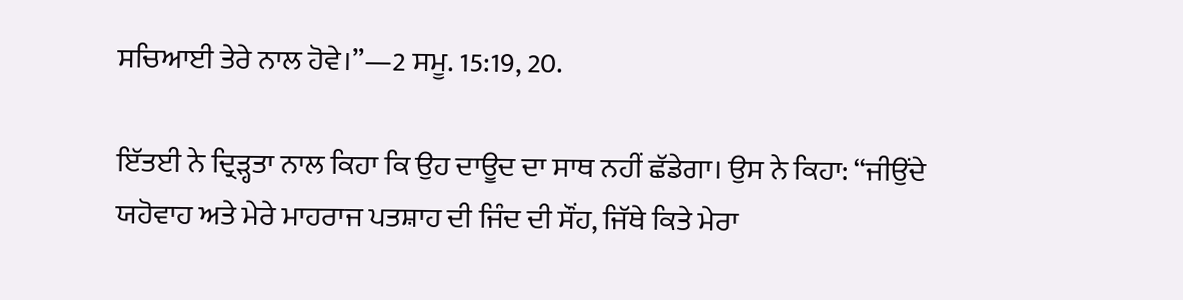ਸਚਿਆਈ ਤੇਰੇ ਨਾਲ ਹੋਵੇ।”—2 ਸਮੂ. 15:19, 20.

ਇੱਤਈ ਨੇ ਦ੍ਰਿੜ੍ਹਤਾ ਨਾਲ ਕਿਹਾ ਕਿ ਉਹ ਦਾਊਦ ਦਾ ਸਾਥ ਨਹੀਂ ਛੱਡੇਗਾ। ਉਸ ਨੇ ਕਿਹਾ: “ਜੀਉਂਦੇ ਯਹੋਵਾਹ ਅਤੇ ਮੇਰੇ ਮਾਹਰਾਜ ਪਤਸ਼ਾਹ ਦੀ ਜਿੰਦ ਦੀ ਸੌਂਹ, ਜਿੱਥੇ ਕਿਤੇ ਮੇਰਾ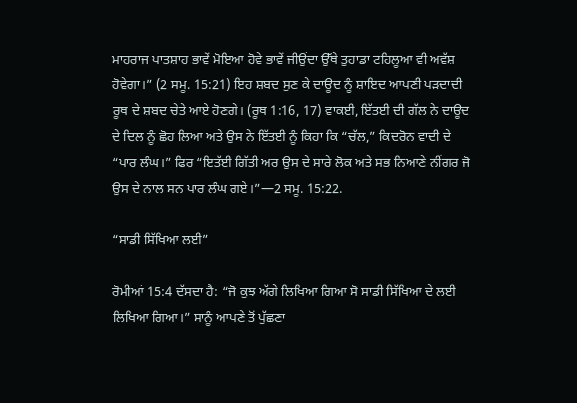ਮਾਹਰਾਜ ਪਾਤਸ਼ਾਹ ਭਾਵੇਂ ਮੋਇਆ ਹੋਵੇ ਭਾਵੇਂ ਜੀਉਂਦਾ ਉੱਥੇ ਤੁਹਾਡਾ ਟਹਿਲੂਆ ਵੀ ਅਵੱਸ਼ ਹੋਵੇਗਾ।” (2 ਸਮੂ. 15:21) ਇਹ ਸ਼ਬਦ ਸੁਣ ਕੇ ਦਾਊਦ ਨੂੰ ਸ਼ਾਇਦ ਆਪਣੀ ਪੜਦਾਦੀ ਰੂਥ ਦੇ ਸ਼ਬਦ ਚੇਤੇ ਆਏ ਹੋਣਗੇ। (ਰੂਥ 1:16, 17) ਵਾਕਈ, ਇੱਤਈ ਦੀ ਗੱਲ ਨੇ ਦਾਊਦ ਦੇ ਦਿਲ ਨੂੰ ਛੋਹ ਲਿਆ ਅਤੇ ਉਸ ਨੇ ਇੱਤਈ ਨੂੰ ਕਿਹਾ ਕਿ “ਚੱਲ,” ਕਿਦਰੋਨ ਵਾਦੀ ਦੇ “ਪਾਰ ਲੰਘ।” ਫਿਰ “ਇਤੱਈ ਗਿੱਤੀ ਅਰ ਉਸ ਦੇ ਸਾਰੇ ਲੋਕ ਅਤੇ ਸਭ ਨਿਆਣੇ ਨੀਂਗਰ ਜੋ ਉਸ ਦੇ ਨਾਲ ਸਨ ਪਾਰ ਲੰਘ ਗਏ।”—2 ਸਮੂ. 15:22.

“ਸਾਡੀ ਸਿੱਖਿਆ ਲਈ”

ਰੋਮੀਆਂ 15:4 ਦੱਸਦਾ ਹੈ: “ਜੋ ਕੁਝ ਅੱਗੇ ਲਿਖਿਆ ਗਿਆ ਸੋ ਸਾਡੀ ਸਿੱਖਿਆ ਦੇ ਲਈ ਲਿਖਿਆ ਗਿਆ।” ਸਾਨੂੰ ਆਪਣੇ ਤੋਂ ਪੁੱਛਣਾ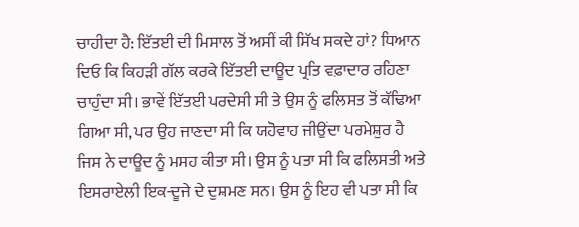ਚਾਹੀਦਾ ਹੈ: ਇੱਤਈ ਦੀ ਮਿਸਾਲ ਤੋਂ ਅਸੀਂ ਕੀ ਸਿੱਖ ਸਕਦੇ ਹਾਂ? ਧਿਆਨ ਦਿਓ ਕਿ ਕਿਹੜੀ ਗੱਲ ਕਰਕੇ ਇੱਤਈ ਦਾਊਦ ਪ੍ਰਤਿ ਵਫ਼ਾਦਾਰ ਰਹਿਣਾ ਚਾਹੁੰਦਾ ਸੀ। ਭਾਵੇਂ ਇੱਤਈ ਪਰਦੇਸੀ ਸੀ ਤੇ ਉਸ ਨੂੰ ਫਲਿਸਤ ਤੋਂ ਕੱਢਿਆ ਗਿਆ ਸੀ, ਪਰ ਉਹ ਜਾਣਦਾ ਸੀ ਕਿ ਯਹੋਵਾਹ ਜੀਉਂਦਾ ਪਰਮੇਸ਼ੁਰ ਹੈ ਜਿਸ ਨੇ ਦਾਊਦ ਨੂੰ ਮਸਹ ਕੀਤਾ ਸੀ। ਉਸ ਨੂੰ ਪਤਾ ਸੀ ਕਿ ਫਲਿਸਤੀ ਅਤੇ ਇਸਰਾਏਲੀ ਇਕ-ਦੂਜੇ ਦੇ ਦੁਸ਼ਮਣ ਸਨ। ਉਸ ਨੂੰ ਇਹ ਵੀ ਪਤਾ ਸੀ ਕਿ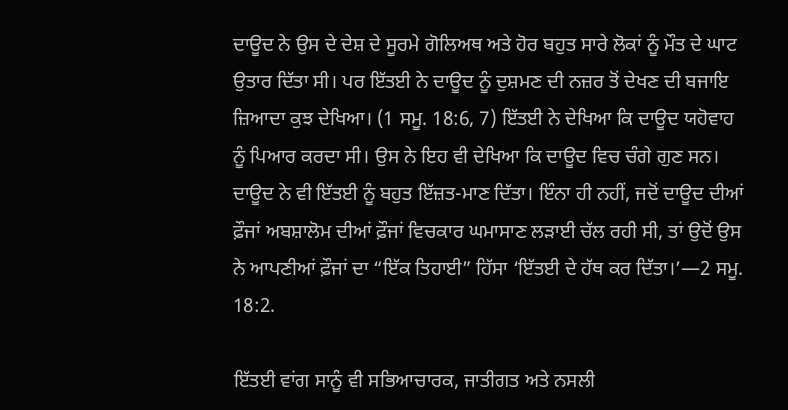ਦਾਊਦ ਨੇ ਉਸ ਦੇ ਦੇਸ਼ ਦੇ ਸੂਰਮੇ ਗੋਲਿਅਥ ਅਤੇ ਹੋਰ ਬਹੁਤ ਸਾਰੇ ਲੋਕਾਂ ਨੂੰ ਮੌਤ ਦੇ ਘਾਟ ਉਤਾਰ ਦਿੱਤਾ ਸੀ। ਪਰ ਇੱਤਈ ਨੇ ਦਾਊਦ ਨੂੰ ਦੁਸ਼ਮਣ ਦੀ ਨਜ਼ਰ ਤੋਂ ਦੇਖਣ ਦੀ ਬਜਾਇ ਜ਼ਿਆਦਾ ਕੁਝ ਦੇਖਿਆ। (1 ਸਮੂ. 18:6, 7) ਇੱਤਈ ਨੇ ਦੇਖਿਆ ਕਿ ਦਾਊਦ ਯਹੋਵਾਹ ਨੂੰ ਪਿਆਰ ਕਰਦਾ ਸੀ। ਉਸ ਨੇ ਇਹ ਵੀ ਦੇਖਿਆ ਕਿ ਦਾਊਦ ਵਿਚ ਚੰਗੇ ਗੁਣ ਸਨ। ਦਾਊਦ ਨੇ ਵੀ ਇੱਤਈ ਨੂੰ ਬਹੁਤ ਇੱਜ਼ਤ-ਮਾਣ ਦਿੱਤਾ। ਇੰਨਾ ਹੀ ਨਹੀਂ, ਜਦੋਂ ਦਾਊਦ ਦੀਆਂ ਫ਼ੌਜਾਂ ਅਬਸ਼ਾਲੋਮ ਦੀਆਂ ਫ਼ੌਜਾਂ ਵਿਚਕਾਰ ਘਮਾਸਾਣ ਲੜਾਈ ਚੱਲ ਰਹੀ ਸੀ, ਤਾਂ ਉਦੋਂ ਉਸ ਨੇ ਆਪਣੀਆਂ ਫ਼ੌਜਾਂ ਦਾ “ਇੱਕ ਤਿਹਾਈ” ਹਿੱਸਾ ‘ਇੱਤਈ ਦੇ ਹੱਥ ਕਰ ਦਿੱਤਾ।’—2 ਸਮੂ. 18:2.

ਇੱਤਈ ਵਾਂਗ ਸਾਨੂੰ ਵੀ ਸਭਿਆਚਾਰਕ, ਜਾਤੀਗਤ ਅਤੇ ਨਸਲੀ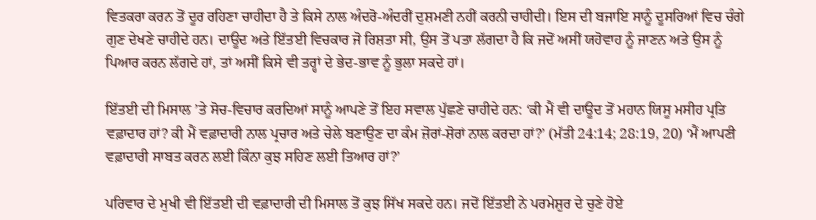ਵਿਤਕਰਾ ਕਰਨ ਤੋਂ ਦੂਰ ਰਹਿਣਾ ਚਾਹੀਦਾ ਹੈ ਤੇ ਕਿਸੇ ਨਾਲ ਅੰਦਰੋ-ਅੰਦਰੀਂ ਦੁਸ਼ਮਣੀ ਨਹੀਂ ਕਰਨੀ ਚਾਹੀਦੀ। ਇਸ ਦੀ ਬਜਾਇ ਸਾਨੂੰ ਦੂਸਰਿਆਂ ਵਿਚ ਚੰਗੇ ਗੁਣ ਦੇਖਣੇ ਚਾਹੀਦੇ ਹਨ। ਦਾਊਦ ਅਤੇ ਇੱਤਈ ਵਿਚਕਾਰ ਜੋ ਰਿਸ਼ਤਾ ਸੀ, ਉਸ ਤੋਂ ਪਤਾ ਲੱਗਦਾ ਹੈ ਕਿ ਜਦੋਂ ਅਸੀਂ ਯਹੋਵਾਹ ਨੂੰ ਜਾਣਨ ਅਤੇ ਉਸ ਨੂੰ ਪਿਆਰ ਕਰਨ ਲੱਗਦੇ ਹਾਂ, ਤਾਂ ਅਸੀਂ ਕਿਸੇ ਵੀ ਤਰ੍ਹਾਂ ਦੇ ਭੇਦ-ਭਾਵ ਨੂੰ ਭੁਲਾ ਸਕਦੇ ਹਾਂ।

ਇੱਤਈ ਦੀ ਮਿਸਾਲ ’ਤੇ ਸੋਚ-ਵਿਚਾਰ ਕਰਦਿਆਂ ਸਾਨੂੰ ਆਪਣੇ ਤੋਂ ਇਹ ਸਵਾਲ ਪੁੱਛਣੇ ਚਾਹੀਦੇ ਹਨ: ‘ਕੀ ਮੈਂ ਵੀ ਦਾਊਦ ਤੋਂ ਮਹਾਨ ਯਿਸੂ ਮਸੀਹ ਪ੍ਰਤਿ ਵਫ਼ਾਦਾਰ ਹਾਂ? ਕੀ ਮੈਂ ਵਫ਼ਾਦਾਰੀ ਨਾਲ ਪ੍ਰਚਾਰ ਅਤੇ ਚੇਲੇ ਬਣਾਉਣ ਦਾ ਕੰਮ ਜ਼ੋਰਾਂ-ਸ਼ੋਰਾਂ ਨਾਲ ਕਰਦਾ ਹਾਂ?’ (ਮੱਤੀ 24:14; 28:19, 20) ‘ਮੈਂ ਆਪਣੀ ਵਫ਼ਾਦਾਰੀ ਸਾਬਤ ਕਰਨ ਲਈ ਕਿੰਨਾ ਕੁਝ ਸਹਿਣ ਲਈ ਤਿਆਰ ਹਾਂ?’

ਪਰਿਵਾਰ ਦੇ ਮੁਖੀ ਵੀ ਇੱਤਈ ਦੀ ਵਫ਼ਾਦਾਰੀ ਦੀ ਮਿਸਾਲ ਤੋਂ ਕੁਝ ਸਿੱਖ ਸਕਦੇ ਹਨ। ਜਦੋਂ ਇੱਤਈ ਨੇ ਪਰਮੇਸ਼ੁਰ ਦੇ ਚੁਣੇ ਹੋਏ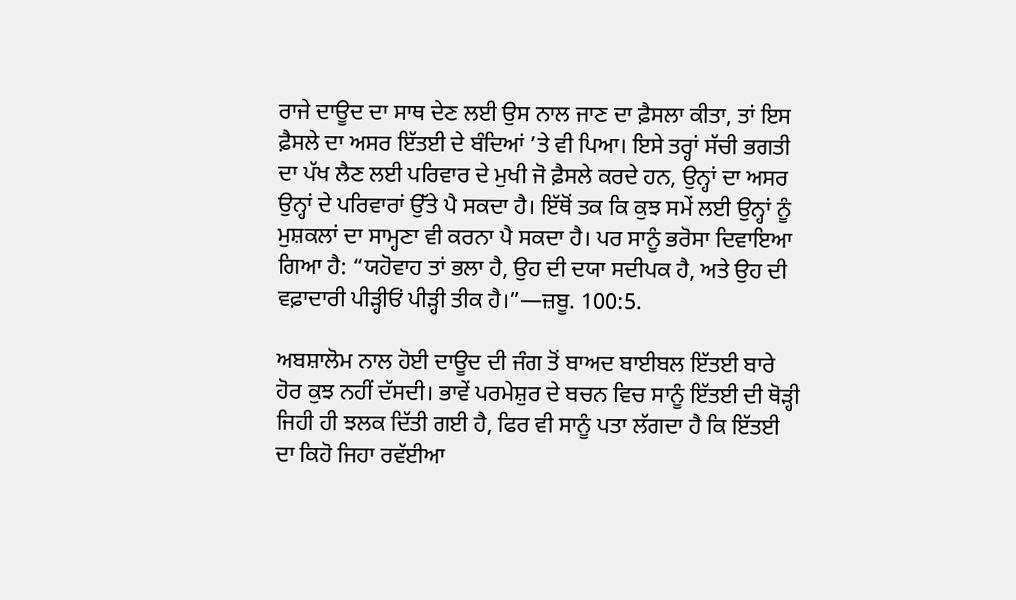ਰਾਜੇ ਦਾਊਦ ਦਾ ਸਾਥ ਦੇਣ ਲਈ ਉਸ ਨਾਲ ਜਾਣ ਦਾ ਫ਼ੈਸਲਾ ਕੀਤਾ, ਤਾਂ ਇਸ ਫ਼ੈਸਲੇ ਦਾ ਅਸਰ ਇੱਤਈ ਦੇ ਬੰਦਿਆਂ ’ਤੇ ਵੀ ਪਿਆ। ਇਸੇ ਤਰ੍ਹਾਂ ਸੱਚੀ ਭਗਤੀ ਦਾ ਪੱਖ ਲੈਣ ਲਈ ਪਰਿਵਾਰ ਦੇ ਮੁਖੀ ਜੋ ਫ਼ੈਸਲੇ ਕਰਦੇ ਹਨ, ਉਨ੍ਹਾਂ ਦਾ ਅਸਰ ਉਨ੍ਹਾਂ ਦੇ ਪਰਿਵਾਰਾਂ ਉੱਤੇ ਪੈ ਸਕਦਾ ਹੈ। ਇੱਥੋਂ ਤਕ ਕਿ ਕੁਝ ਸਮੇਂ ਲਈ ਉਨ੍ਹਾਂ ਨੂੰ ਮੁਸ਼ਕਲਾਂ ਦਾ ਸਾਮ੍ਹਣਾ ਵੀ ਕਰਨਾ ਪੈ ਸਕਦਾ ਹੈ। ਪਰ ਸਾਨੂੰ ਭਰੋਸਾ ਦਿਵਾਇਆ ਗਿਆ ਹੈ: “ਯਹੋਵਾਹ ਤਾਂ ਭਲਾ ਹੈ, ਉਹ ਦੀ ਦਯਾ ਸਦੀਪਕ ਹੈ, ਅਤੇ ਉਹ ਦੀ ਵਫ਼ਾਦਾਰੀ ਪੀੜ੍ਹੀਓਂ ਪੀੜ੍ਹੀ ਤੀਕ ਹੈ।”—ਜ਼ਬੂ. 100:5.

ਅਬਸ਼ਾਲੋਮ ਨਾਲ ਹੋਈ ਦਾਊਦ ਦੀ ਜੰਗ ਤੋਂ ਬਾਅਦ ਬਾਈਬਲ ਇੱਤਈ ਬਾਰੇ ਹੋਰ ਕੁਝ ਨਹੀਂ ਦੱਸਦੀ। ਭਾਵੇਂ ਪਰਮੇਸ਼ੁਰ ਦੇ ਬਚਨ ਵਿਚ ਸਾਨੂੰ ਇੱਤਈ ਦੀ ਥੋੜ੍ਹੀ ਜਿਹੀ ਹੀ ਝਲਕ ਦਿੱਤੀ ਗਈ ਹੈ, ਫਿਰ ਵੀ ਸਾਨੂੰ ਪਤਾ ਲੱਗਦਾ ਹੈ ਕਿ ਇੱਤਈ ਦਾ ਕਿਹੋ ਜਿਹਾ ਰਵੱਈਆ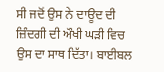ਸੀ ਜਦੋਂ ਉਸ ਨੇ ਦਾਊਦ ਦੀ ਜ਼ਿੰਦਗੀ ਦੀ ਔਖੀ ਘੜੀ ਵਿਚ ਉਸ ਦਾ ਸਾਥ ਦਿੱਤਾ। ਬਾਈਬਲ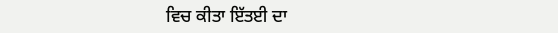ਵਿਚ ਕੀਤਾ ਇੱਤਈ ਦਾ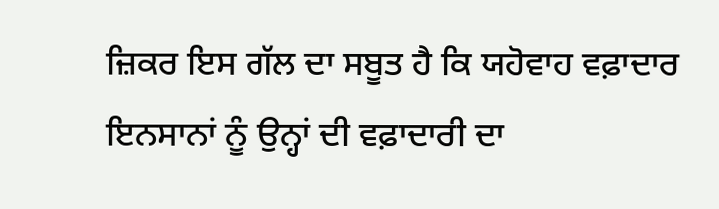ਜ਼ਿਕਰ ਇਸ ਗੱਲ ਦਾ ਸਬੂਤ ਹੈ ਕਿ ਯਹੋਵਾਹ ਵਫ਼ਾਦਾਰ ਇਨਸਾਨਾਂ ਨੂੰ ਉਨ੍ਹਾਂ ਦੀ ਵਫ਼ਾਦਾਰੀ ਦਾ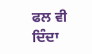ਫਲ ਵੀ ਦਿੰਦਾ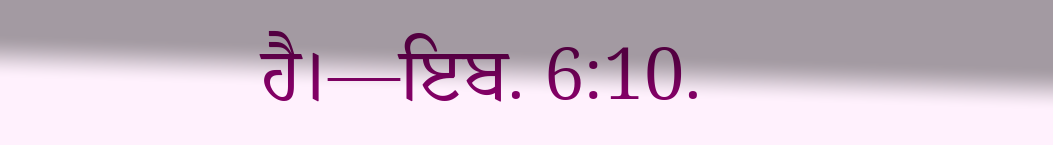ਹੈ।—ਇਬ. 6:10.